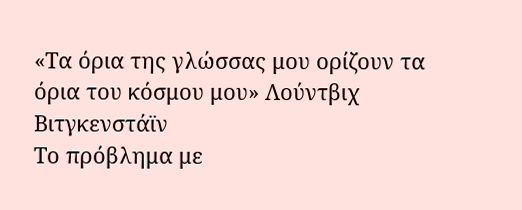«Τα όρια της γλώσσας μου ορίζουν τα όρια του κόσμου μου» Λούντβιχ Βιτγκενστάϊν
Το πρόβλημα με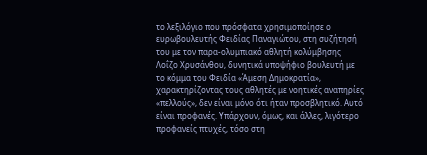το λεξιλόγιο που πρόσφατα χρησιμοποίησε ο ευρωβουλευτής Φειδίας Παναγιώτου, στη συζήτησή του με τον παρα-ολυμπιακό αθλητή κολύμβησης Λοΐζο Χρυσάνθου, δυνητικά υποψήφιο βουλευτή με το κόμμα του Φειδία «Άμεση Δημοκρατία», χαρακτηρίζοντας τους αθλητές με νοητικές αναπηρίες «πελλούς», δεν είναι μόνο ότι ήταν προσβλητικό. Αυτό είναι προφανές. Υπάρχουν, όμως, και άλλες, λιγότερο προφανείς πτυχές, τόσο στη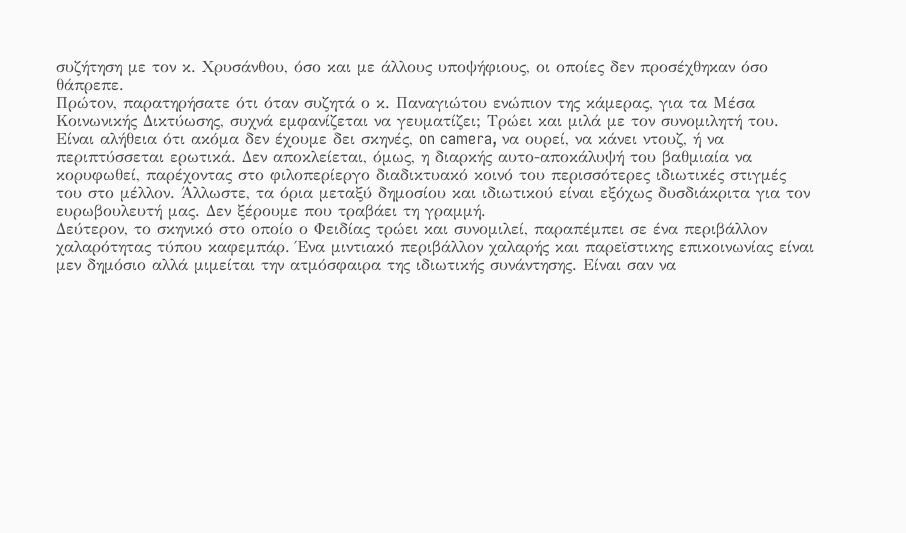συζήτηση με τον κ. Χρυσάνθου, όσο και με άλλους υποψήφιους, οι οποίες δεν προσέχθηκαν όσο θάπρεπε.
Πρώτον, παρατηρήσατε ότι όταν συζητά ο κ. Παναγιώτου ενώπιον της κάμερας, για τα Μέσα Κοινωνικής Δικτύωσης, συχνά εμφανίζεται να γευματίζει; Τρώει και μιλά με τον συνομιλητή του. Είναι αλήθεια ότι ακόμα δεν έχουμε δει σκηνές, on camera, να ουρεί, να κάνει ντουζ, ή να περιπτύσσεται ερωτικά. Δεν αποκλείεται, όμως, η διαρκής αυτο-αποκάλυψή του βαθμιαία να κορυφωθεί, παρέχοντας στο φιλοπερίεργο διαδικτυακό κοινό του περισσότερες ιδιωτικές στιγμές του στο μέλλον. Άλλωστε, τα όρια μεταξύ δημοσίου και ιδιωτικού είναι εξόχως δυσδιάκριτα για τον ευρωβουλευτή μας. Δεν ξέρουμε που τραβάει τη γραμμή.
Δεύτερον, το σκηνικό στο οποίο ο Φειδίας τρώει και συνομιλεί, παραπέμπει σε ένα περιβάλλον χαλαρότητας τύπου καφεμπάρ. Ένα μιντιακό περιβάλλον χαλαρής και παρεϊστικης επικοινωνίας είναι μεν δημόσιο αλλά μιμείται την ατμόσφαιρα της ιδιωτικής συνάντησης. Είναι σαν να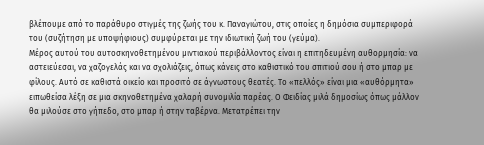βλέπουμε από το παράθυρο στιγμές της ζωής του κ. Παναγιώτου, στις οποίες η δημόσια συμπεριφορά του (συζήτηση με υποψήφιους) συμφύρεται με την ιδιωτική ζωή του (γεύμα).
Μέρος αυτού του αυτοσκηνοθετημένου μιντιακού περιβάλλοντος είναι η επιτηδευμένη αυθορμησία: να αστειεύεσαι, να χαζογελάς και να σχολιάζεις, όπως κάνεις στο καθιστικό του σπιτιού σου ή στο μπαρ με φίλους. Αυτό σε καθιστά οικείο και προσιτό σε άγνωστους θεατές. Το «πελλός» είναι μια «αυθόρμητα» ειπωθείσα λέξη σε μια σκηνοθετημένα χαλαρή συνομιλία παρέας. Ο Φειδίας μιλά δημοσίως όπως μάλλον θα μιλούσε στο γήπεδο, στο μπαρ ή στην ταβέρνα. Μετατρέπει την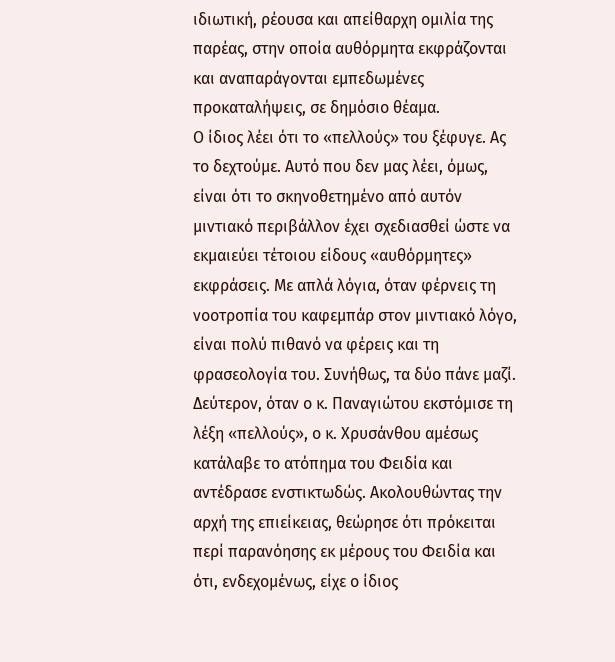ιδιωτική, ρέουσα και απείθαρχη ομιλία της παρέας, στην οποία αυθόρμητα εκφράζονται και αναπαράγονται εμπεδωμένες προκαταλήψεις, σε δημόσιο θέαμα.
Ο ίδιος λέει ότι το «πελλούς» του ξέφυγε. Ας το δεχτούμε. Αυτό που δεν μας λέει, όμως, είναι ότι το σκηνοθετημένο από αυτόν μιντιακό περιβάλλον έχει σχεδιασθεί ώστε να εκμαιεύει τέτοιου είδους «αυθόρμητες» εκφράσεις. Με απλά λόγια, όταν φέρνεις τη νοοτροπία του καφεμπάρ στον μιντιακό λόγο, είναι πολύ πιθανό να φέρεις και τη φρασεολογία του. Συνήθως, τα δύο πάνε μαζί.
Δεύτερον, όταν ο κ. Παναγιώτου εκστόμισε τη λέξη «πελλούς», ο κ. Χρυσάνθου αμέσως κατάλαβε το ατόπημα του Φειδία και αντέδρασε ενστικτωδώς. Ακολουθώντας την αρχή της επιείκειας, θεώρησε ότι πρόκειται περί παρανόησης εκ μέρους του Φειδία και ότι, ενδεχομένως, είχε ο ίδιος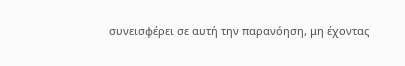συνεισφέρει σε αυτή την παρανόηση, μη έχοντας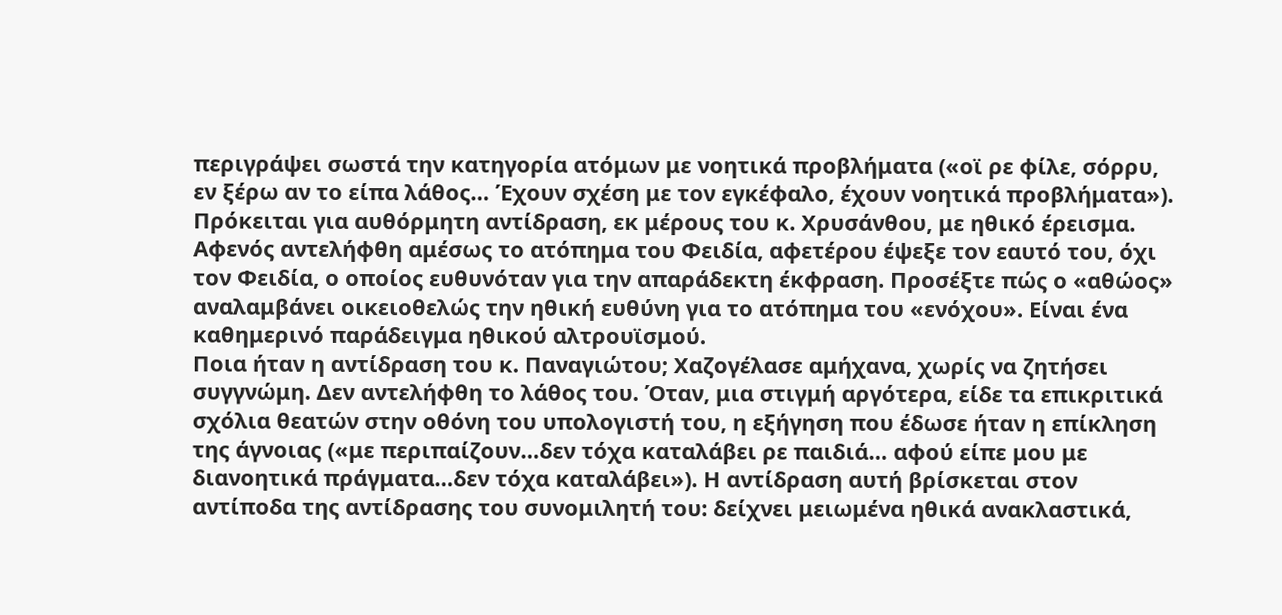περιγράψει σωστά την κατηγορία ατόμων με νοητικά προβλήματα («οϊ ρε φίλε, σόρρυ, εν ξέρω αν το είπα λάθος… Έχουν σχέση με τον εγκέφαλο, έχουν νοητικά προβλήματα»).
Πρόκειται για αυθόρμητη αντίδραση, εκ μέρους του κ. Χρυσάνθου, με ηθικό έρεισμα. Αφενός αντελήφθη αμέσως το ατόπημα του Φειδία, αφετέρου έψεξε τον εαυτό του, όχι τον Φειδία, ο οποίος ευθυνόταν για την απαράδεκτη έκφραση. Προσέξτε πώς ο «αθώος» αναλαμβάνει οικειοθελώς την ηθική ευθύνη για το ατόπημα του «ενόχου». Είναι ένα καθημερινό παράδειγμα ηθικού αλτρουϊσμού.
Ποια ήταν η αντίδραση του κ. Παναγιώτου; Χαζογέλασε αμήχανα, χωρίς να ζητήσει συγγνώμη. Δεν αντελήφθη το λάθος του. Όταν, μια στιγμή αργότερα, είδε τα επικριτικά σχόλια θεατών στην οθόνη του υπολογιστή του, η εξήγηση που έδωσε ήταν η επίκληση της άγνοιας («με περιπαίζουν…δεν τόχα καταλάβει ρε παιδιά… αφού είπε μου με διανοητικά πράγματα…δεν τόχα καταλάβει»). Η αντίδραση αυτή βρίσκεται στον αντίποδα της αντίδρασης του συνομιλητή του: δείχνει μειωμένα ηθικά ανακλαστικά,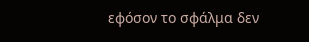εφόσον το σφάλμα δεν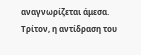αναγνωρίζεται άμεσα.
Τρίτον, η αντίδραση του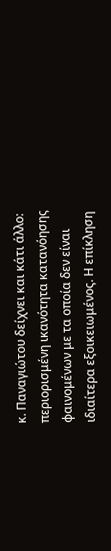κ. Παναγιώτου δείχνει και κάτι άλλο: περιορισμένη ικανότητα κατανόησης φαινομένων με τα οποία δεν είναι ιδιαίτερα εξοικειωμένος. Η επίκληση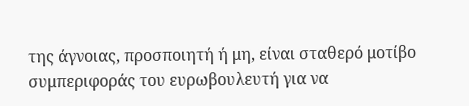της άγνοιας, προσποιητή ή μη, είναι σταθερό μοτίβο συμπεριφοράς του ευρωβουλευτή για να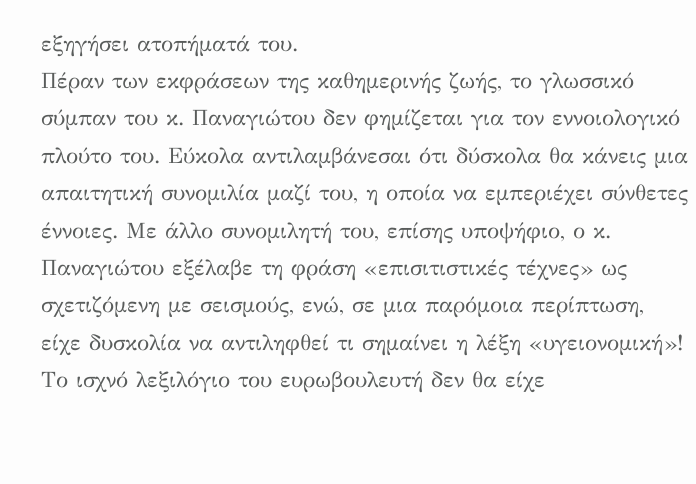εξηγήσει ατοπήματά του.
Πέραν των εκφράσεων της καθημερινής ζωής, το γλωσσικό σύμπαν του κ. Παναγιώτου δεν φημίζεται για τον εννοιολογικό πλούτο του. Εύκολα αντιλαμβάνεσαι ότι δύσκολα θα κάνεις μια απαιτητική συνομιλία μαζί του, η οποία να εμπεριέχει σύνθετες έννοιες. Με άλλο συνομιλητή του, επίσης υποψήφιο, ο κ. Παναγιώτου εξέλαβε τη φράση «επισιτιστικές τέχνες» ως σχετιζόμενη με σεισμούς, ενώ, σε μια παρόμοια περίπτωση, είχε δυσκολία να αντιληφθεί τι σημαίνει η λέξη «υγειονομική»!
Το ισχνό λεξιλόγιο του ευρωβουλευτή δεν θα είχε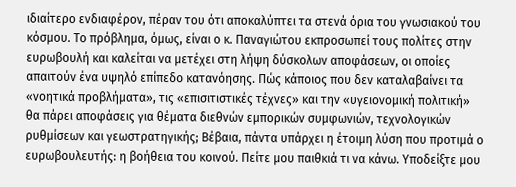ιδιαίτερο ενδιαφέρον, πέραν του ότι αποκαλύπτει τα στενά όρια του γνωσιακού του κόσμου. Το πρόβλημα, όμως, είναι ο κ. Παναγιώτου εκπροσωπεί τους πολίτες στην ευρωβουλή και καλείται να μετέχει στη λήψη δύσκολων αποφάσεων, οι οποίες απαιτούν ένα υψηλό επίπεδο κατανόησης. Πώς κάποιος που δεν καταλαβαίνει τα «νοητικά προβλήματα», τις «επισιτιστικές τέχνες» και την «υγειονομική πολιτική» θα πάρει αποφάσεις για θέματα διεθνών εμπορικών συμφωνιών, τεχνολογικών ρυθμίσεων και γεωστρατηγικής; Βέβαια, πάντα υπάρχει η έτοιμη λύση που προτιμά ο ευρωβουλευτής: η βοήθεια του κοινού. Πείτε μου παιθκιά τι να κάνω. Υποδείξτε μου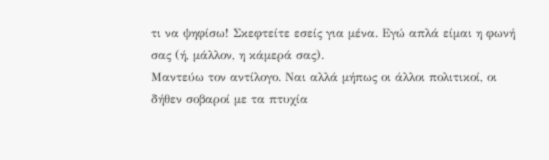τι να ψηφίσω! Σκεφτείτε εσείς για μένα. Εγώ απλά είμαι η φωνή σας (ή, μάλλον, η κάμερά σας).
Μαντεύω τον αντίλογο. Ναι αλλά μήπως οι άλλοι πολιτικοί, οι δήθεν σοβαροί με τα πτυχία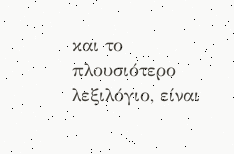και το πλουσιότερο λεξιλόγιο, είναι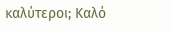καλύτεροι; Καλό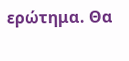ερώτημα. Θα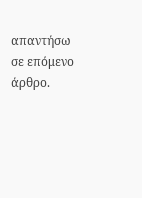απαντήσω σε επόμενο άρθρο.